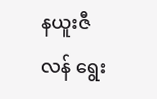နယူးဇီလန် ရွေး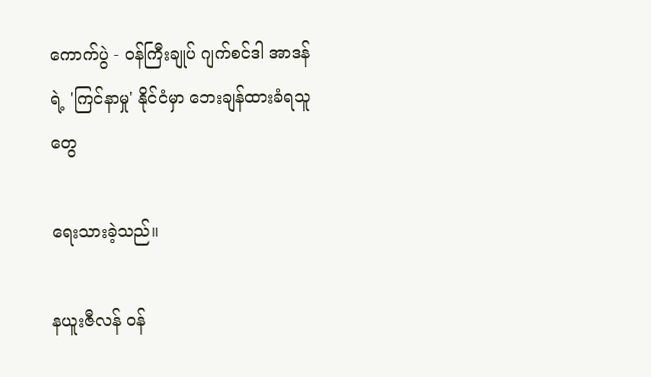ကောက်ပွဲ - ဝန်ကြီးချုပ် ဂျက်စင်ဒါ အာဒန်ရဲ့ 'ကြင်နာမှု' နိုင်ငံမှာ ဘေးချန်ထားခံရသူတွေ

ရေးသားခဲ့သည်။

နယူးဇီလန် ဝန်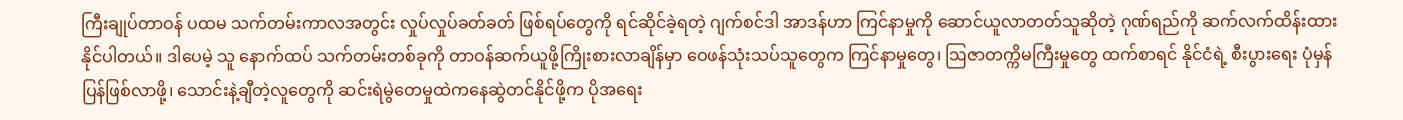ကြီးချုပ်တာဝန် ပထမ သက်တမ်းကာလအတွင်း လှုပ်လှုပ်ခတ်ခတ် ဖြစ်ရပ်တွေကို ရင်ဆိုင်ခဲ့ရတဲ့ ဂျက်စင်ဒါ အာဒန်ဟာ ကြင်နာမှုကို ဆောင်ယူလာတတ်သူဆိုတဲ့ ဂုဏ်ရည်ကို ဆက်လက်ထိန်းထားနိုင်ပါတယ်။ ဒါပေမဲ့ သူ နောက်ထပ် သက်တမ်းတစ်ခုကို တာဝန်ဆက်ယူဖို့ကြိုးစားလာချိန်မှာ ဝေဖန်သုံးသပ်သူတွေက ကြင်နာမှုတွေ၊ ဩဇာတက္ကိမကြီးမှုတွေ ထက်စာရင် နိုင်ငံရဲ့ စီးပွားရေး ပုံမှန်ပြန်ဖြစ်လာဖို့၊ သောင်းနဲ့ချီတဲ့လူတွေကို ဆင်းရဲမွဲတေမှုထဲကနေဆွဲတင်နိုင်ဖို့က ပိုအရေး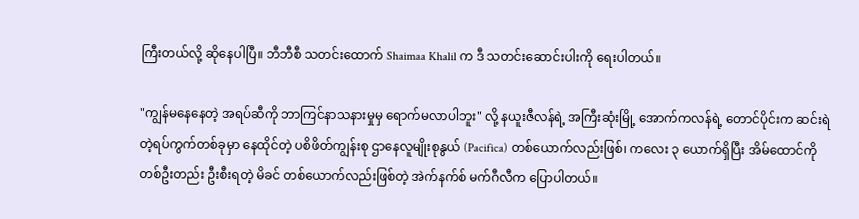ကြီးတယ်လို့ ဆိုနေပါပြီ။ ဘီဘီစီ သတင်းထောက် Shaimaa Khalil က ဒီ သတင်းဆောင်းပါးကို ရေးပါတယ်။

"ကျွန်မနေနေတဲ့ အရပ်ဆီကို ဘာကြင်နာသနားမှုမှ ရောက်မလာပါဘူး" လို့ နယူးဇီလန်ရဲ့ အကြီးဆုံးမြို့ အောက်ကလန်ရဲ့ တောင်ပိုင်းက ဆင်းရဲတဲ့ရပ်ကွက်တစ်ခုမှာ နေထိုင်တဲ့ ပစိဖိတ်ကျွန်းစု ဌာနေလူမျိုးစုနွယ် (Pacifica) တစ်ယောက်လည်းဖြစ်၊ ကလေး ၃ ယောက်ရှိပြီး အိမ်ထောင်ကို တစ်ဦးတည်း ဦးစီးရတဲ့ မိခင် တစ်ယောက်လည်းဖြစ်တဲ့ အဲက်နက်စ် မက်ဂီလီက ပြောပါတယ်။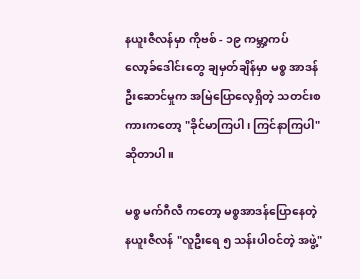နယူးဇီလန်မှာ ကိုဗစ် - ၁၉ ကမ္ဘာ့ကပ် လော့ခ်ဒေါင်းတွေ ချမှတ်ချိန်မှာ မစ္စ အာဒန် ဦးဆောင်မှုက အမြဲပြောလေ့ရှိတဲ့ သတင်းစကားကတော့ "ခိုင်မာကြပါ၊ ကြင်နာကြပါ" ဆိုတာပါ။

မစ္စ မက်ဂီလီ ကတော့ မစ္စအာဒန်ပြောနေတဲ့ နယူးဇီလန် "လူဦးရေ ၅ သန်းပါဝင်တဲ့ အဖွဲ့"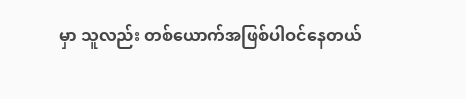မှာ သူလည်း တစ်ယောက်အဖြစ်ပါဝင်နေတယ်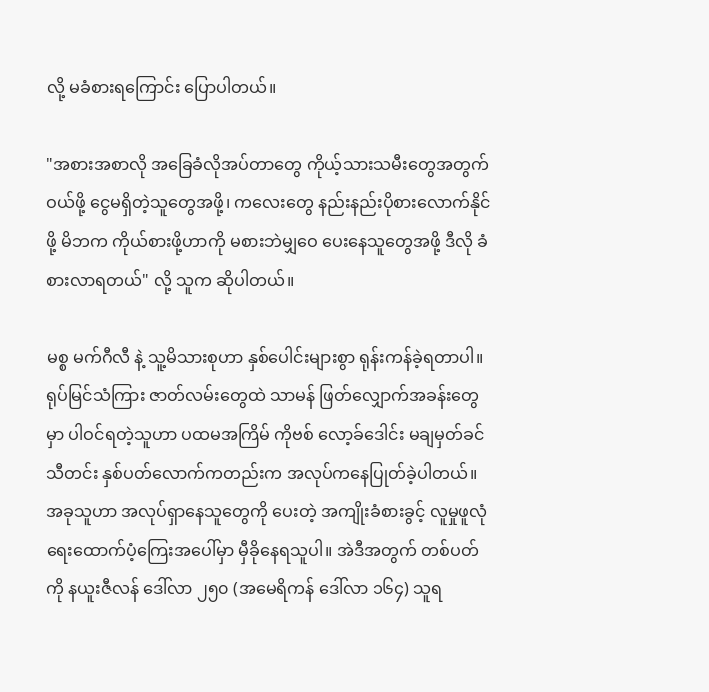လို့ မခံစားရကြောင်း ပြောပါတယ်။

"အစားအစာလို အခြေခံလိုအပ်တာတွေ ကိုယ့်သားသမီးတွေအတွက် ဝယ်ဖို့ ငွေမရှိတဲ့သူတွေအဖို့၊ ကလေးတွေ နည်းနည်းပိုစားလောက်နိုင်ဖို့ မိဘက ကိုယ်စားဖို့ဟာကို မစားဘဲမျှဝေ ပေးနေသူတွေအဖို့ ဒီလို ခံစားလာရတယ်" လို့ သူက ဆိုပါတယ်။

မစ္စ မက်ဂီလီ နဲ့ သူ့မိသားစုဟာ နှစ်ပေါင်းများစွာ ရုန်းကန်ခဲ့ရတာပါ။ ရုပ်မြင်သံကြား ဇာတ်လမ်းတွေထဲ သာမန် ဖြတ်လျှောက်အခန်းတွေမှာ ပါဝင်ရတဲ့သူဟာ ပထမအကြိမ် ကိုဗစ် လော့ခ်ဒေါင်း မချမှတ်ခင် သီတင်း နှစ်ပတ်လောက်ကတည်းက အလုပ်ကနေပြုတ်ခဲ့ပါတယ်။ အခုသူဟာ အလုပ်ရှာနေသူတွေကို ပေးတဲ့ အကျိုးခံစားခွင့် လူမှုဖူလုံရေးထောက်ပံ့ကြေးအပေါ်မှာ မှီခိုနေရသူပါ။ အဲဒီအတွက် တစ်ပတ်ကို နယူးဇီလန် ဒေါ်လာ ၂၅၀ (အမေရိကန် ဒေါ်လာ ၁၆၄) သူရ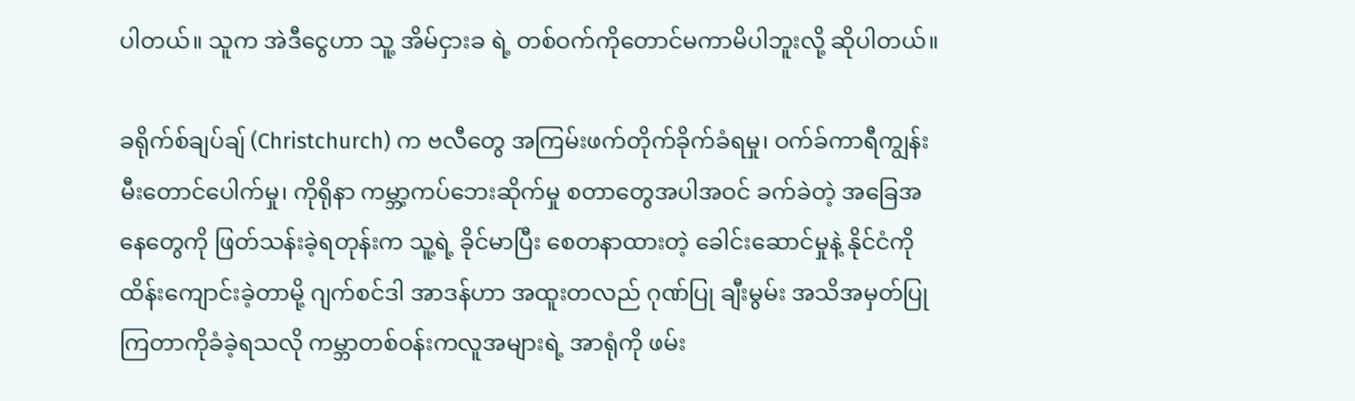ပါတယ်။ သူက အဲဒီငွေဟာ သူ့ အိမ်ငှားခ ရဲ့ တစ်ဝက်ကိုတောင်မကာမိပါဘူးလို့ ဆိုပါတယ်။

ခရိုက်စ်ချပ်ချ် (Christchurch) က ဗလီတွေ အကြမ်းဖက်တိုက်ခိုက်ခံရမှု၊ ဝက်ခ်ကာရီကျွန်း မီးတောင်ပေါက်မှု၊ ကိုရိုနာ ကမ္ဘာ့ကပ်ဘေးဆိုက်မှု စတာတွေအပါအဝင် ခက်ခဲတဲ့ အခြေအနေတွေကို ဖြတ်သန်းခဲ့ရတုန်းက သူ့ရဲ့ ခိုင်မာပြီး စေတနာထားတဲ့ ခေါင်းဆောင်မှုနဲ့ နိုင်ငံကိုထိန်းကျောင်းခဲ့တာမို့ ဂျက်စင်ဒါ အာဒန်ဟာ အထူးတလည် ဂုဏ်ပြု ချီးမွမ်း အသိအမှတ်ပြုကြတာကိုခံခဲ့ရသလို ကမ္ဘာတစ်ဝန်းကလူအများရဲ့ အာရုံကို ဖမ်း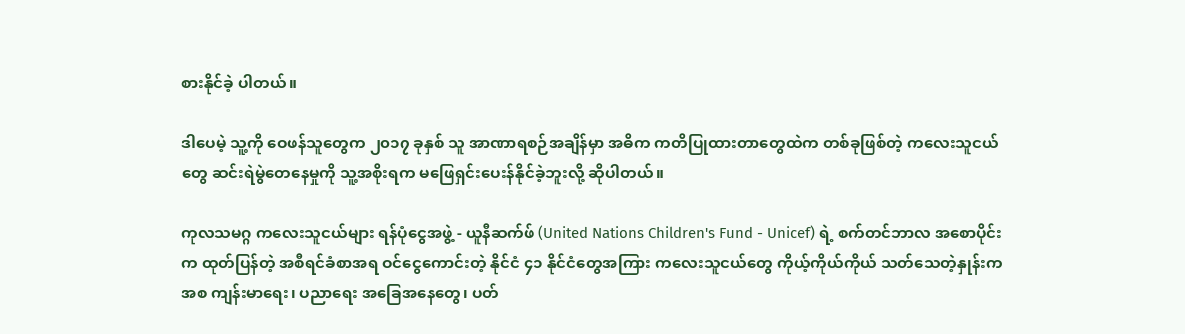စားနိုင်ခဲ့ ပါတယ်။

ဒါပေမဲ့ သူ့ကို ဝေဖန်သူတွေက ၂၀၁၇ ခုနှစ် သူ အာဏာရစဉ်အချိန်မှာ အဓိက ကတိပြုထားတာတွေထဲက တစ်ခုဖြစ်တဲ့ ကလေးသူငယ်တွေ ဆင်းရဲမွဲတေနေမှုကို သူ့အစိုးရက မဖြေရှင်းပေးန်နိုင်ခဲ့ဘူးလို့ ဆိုပါတယ်။

ကုလသမဂ္ဂ ကလေးသူငယ်များ ရန်ပုံငွေအဖွဲ့ - ယူနီဆက်ဖ် (United Nations Children's Fund - Unicef) ရဲ့ စက်တင်ဘာလ အစောပိုင်းက ထုတ်ပြန်တဲ့ အစီရင်ခံစာအရ ဝင်ငွေကောင်းတဲ့ နိုင်ငံ ၄၁ နိုင်ငံတွေအကြား ကလေးသူငယ်တွေ ကိုယ့်ကိုယ်ကိုယ် သတ်သေတဲ့နှုန်းကအစ ကျန်းမာရေး၊ ပညာရေး အခြေအနေတွေ၊ ပတ်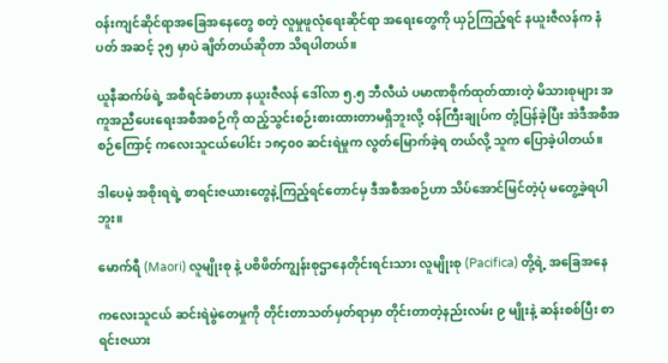ဝန်းကျင်ဆိုင်ရာအခြေအနေတွေ စတဲ့ လူမှုဖူလုံရေးဆိုင်ရာ အရေးတွေကို ယှဉ်ကြည့်ရင် နယူးဇီလန်က နံပတ် အဆင့် ၃၅ မှာပဲ ချိတ်တယ်ဆိုတာ သိရပါတယ်။

ယူနီဆက်ဖ်ရဲ့ အစီရင်ခံစာဟာ နယူးဇီလန် ဒေါ်လာ ၅.၅ ဘီလီယံ ပမာဏစိုက်ထုတ်ထားတဲ့ မိသားစုများ အကူအညီပေးရေးအစီအစဉ်ကို ထည့်သွင်းစဉ်းစားထားတာမရှိဘူးလို့ ဝန်ကြီးချုပ်က တုံ့ပြန်ခဲ့ပြီး အဲဒီအစီအစဉ်ကြောင့် ကလေးသူငယ်ပေါင်း ၁၈၄၀၀ ဆင်းရဲမှုက လွတ်မြောက်ခဲ့ရ တယ်လို့ သူက ပြောခဲ့ပါတယ်။

ဒါပေမဲ့ အစိုးရရဲ့ စာရင်းဇယားတွေနဲ့ကြည့်ရင်တောင်မှ ဒီအစီအစဉ်ဟာ သိပ်အောင်မြင်တဲ့ပုံ မတွေ့ခဲ့ရပါဘူး။

မောက်ရီ (Maori) လူမျိုးစု နဲ့ ပစိဖိတ်ကျွန်းစုဌာနေတိုင်းရင်းသား လူမျိုးစု (Pacifica) တို့ရဲ့ အခြေအနေ

ကလေးသူငယ် ဆင်းရဲမွဲတေမှုကို တိုင်းတာသတ်မှတ်ရာမှာ တိုင်းတာတဲ့နည်းလမ်း ၉ မျိုးနဲ့ ဆန်းစစ်ပြီး စာရင်းဇယား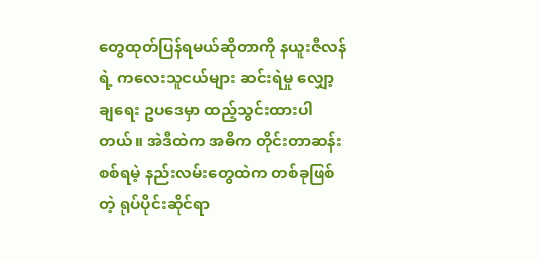တွေထုတ်ပြန်ရမယ်ဆိုတာကို နယူးဇီလန်ရဲ့ ကလေးသူငယ်များ ဆင်းရဲမှု လျှော့ချရေး ဥပဒေမှာ ထည့်သွင်းထားပါတယ်။ အဲဒီထဲက အဓိက တိုင်းတာဆန်းစစ်ရမဲ့ နည်းလမ်းတွေထဲက တစ်ခုဖြစ်တဲ့ ရုပ်ပိုင်းဆိုင်ရာ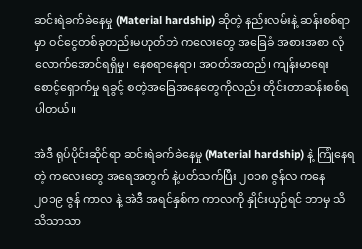ဆင်းရဲခက်ခဲနေမှု (Material hardship) ဆိုတဲ့ နည်းလမ်းနဲ့ ဆန်းစစ်ရာမှာ ဝင်ငွေတစ်ခုတည်းမဟုတ်ဘဲ ကလေးတွေ အခြေခံ အစားအစာ လုံလောက်အောင်ရရှိမှု၊ နေစရာနေရာ၊ အဝတ်အထည်၊ ကျန်းမာရေး စောင့်ရှောက်မှု ရခွင့် စတဲ့အခြေအနေတွေကိုလည်း တိုင်းတာဆန်းစစ်ရပါတယ်။

အဲဒီ ရုပ်ပိုင်းဆိုင်ရာ ဆင်းရဲခက်ခဲနေမှု (Material hardship) နဲ့ ကြုံနေရတဲ့ ကလေးတွေ အရေအတွက် နဲ့ပတ်သက်ပြီး ၂၀၁၈ ဇွန်လ ကနေ ၂၀၁၉ ဇွန် ကာလ နဲ့ အဲဒီ အရင်နှစ်က ကာလကို နှိုင်းယှဉ်ရင် ဘာမှ သိသိသာသာ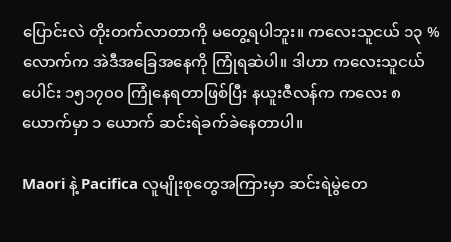ပြောင်းလဲ တိုးတက်လာတာကို မတွေ့ရပါဘူး။ ကလေးသူငယ် ၁၃ % လောက်က အဲဒီအခြေအနေကို ကြုံရဆဲပါ။ ဒါဟာ ကလေးသူငယ်ပေါင်း ၁၅၁၇၀၀ ကြုံနေရတာဖြစ်ပြီး နယူးဇီလန်က ကလေး ၈ ယောက်မှာ ၁ ယောက် ဆင်းရဲခက်ခဲနေတာပါ။

Maori နဲ့ Pacifica လူမျိုးစုတွေအကြားမှာ ဆင်းရဲမွဲတေ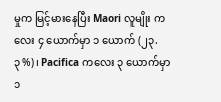မှုက မြင့်မားနေပြီး Maori လူမျိုး ကလေး ၄ ယောက်မှာ ၁ ယောက် (၂၃.၃%)၊ Pacifica ကလေး ၃ ယောက်မှာ ၁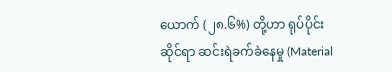ယောက် (၂၈.၆%) တို့ဟာ ရုပ်ပိုင်းဆိုင်ရာ ဆင်းရဲခက်ခဲနေမှု (Material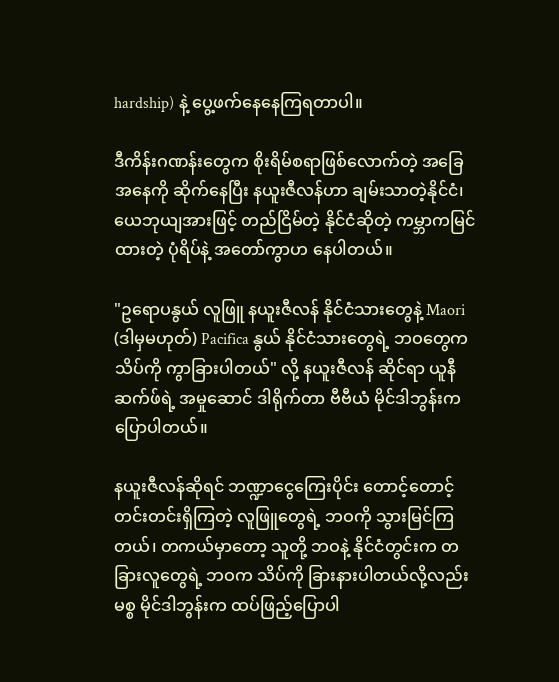hardship) နဲ့ ပွေ့ဖက်နေနေကြရတာပါ။

ဒီကိန်းဂဏန်းတွေက စိုးရိမ်စရာဖြစ်လောက်တဲ့ အခြေအနေကို ဆိုက်နေပြီး နယူးဇီလန်ဟာ ချမ်းသာတဲ့နိုင်ငံ၊ ယေဘုယျအားဖြင့် တည်ငြိမ်တဲ့ နိုင်ငံဆိုတဲ့ ကမ္ဘာကမြင်ထားတဲ့ ပုံရိပ်နဲ့ အတော်ကွာဟ နေပါတယ်။

"ဥရောပနွယ် လူဖြူ နယူးဇီလန် နိုင်ငံသားတွေနဲ့ Maori (ဒါမှမဟုတ်) Pacifica နွယ် နိုင်ငံသားတွေရဲ့ ဘဝတွေက သိပ်ကို ကွာခြားပါတယ်" လို့ နယူးဇီလန် ဆိုင်ရာ ယူနီဆက်ဖ်ရဲ့ အမှုဆောင် ဒါရိုက်တာ ဗီဗီယံ မိုင်ဒါဘွန်းက ပြောပါတယ်။

နယူးဇီလန်ဆိုရင် ဘဏ္ဍာငွေကြေးပိုင်း တောင့်တောင့်တင်းတင်းရှိကြတဲ့ လူဖြူတွေရဲ့ ဘဝကို သွားမြင်ကြတယ်၊ တကယ်မှာတော့ သူတို့ ဘဝနဲ့ နိုင်ငံတွင်းက တခြားလူတွေရဲ့ ဘဝက သိပ်ကို ခြားနားပါတယ်လို့လည်း မစ္စ မိုင်ဒါဘွန်းက ထပ်ဖြည့်ပြောပါ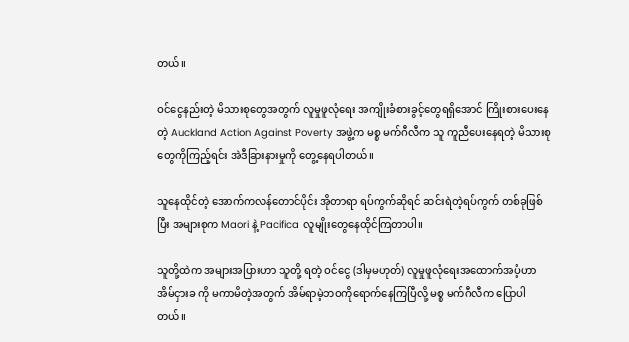တယ်။

ဝင်ငွေနည်းတဲ့ မိသားစုတွေအတွက် လူမှုဖူလုံရေး အကျိုးခံစားခွင့်တွေရရှိအောင် ကြိုးစားပေးနေတဲ့ Auckland Action Against Poverty အဖွဲ့က မစ္စ မက်ဂီလီက သူ ကူညီပေးနေရတဲ့ မိသားစုတွေကိုကြည့်ရင်း အဲဒီခြားနားမှုကို တွေ့နေရပါတယ်။

သူနေထိုင်တဲ့ အောက်ကလန်တောင်ပိုင်း အိုတာရာ ရပ်ကွက်ဆိုရင် ဆင်းရဲတဲ့ရပ်ကွက် တစ်ခုဖြစ်ပြီး အများစုက Maori နဲ့ Pacifica လူမျိုးတွေနေထိုင်ကြတာပါ။

သူတို့ထဲက အများအပြားဟာ သူတို့ ရတဲ့ ဝင်ငွေ (ဒါမှမဟုတ်) လူမှုဖူလုံရေးအထောက်အပံ့ဟာ အိမ်ငှားခ ကို မကာမိတဲ့အတွက် အိမ်ရာမဲ့ဘဝကိုရောက်နေကြပြီလို့ မစ္စ မက်ဂီလီက ပြောပါတယ်။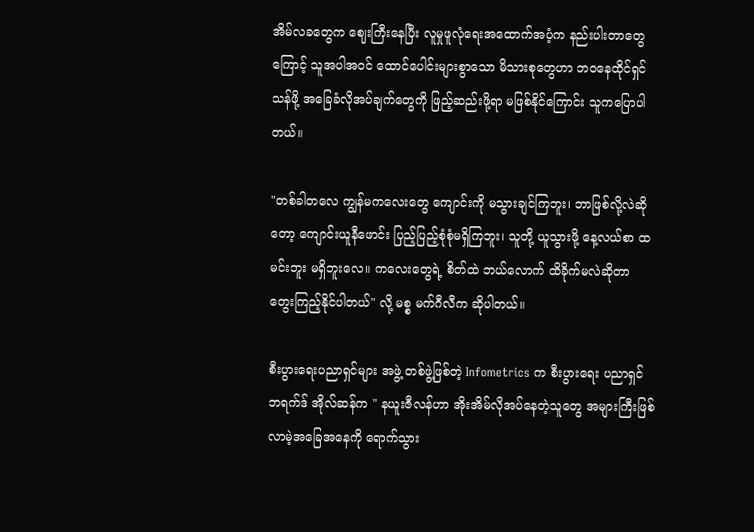အိမ်လခတွေက ဈေးကြီးနေပြီး လူမှုဖူလုံရေးအထောက်အပံ့က နည်းပါးတာတွေကြောင့် သူအပါအဝင် ထောင်ပေါင်းများစွာသော မိသားစုတွေဟာ ဘဝနေထိုင်ရှင်သန်ဖို့ အခြေခံလိုအပ်ချက်တွေကို ဖြည့်ဆည်းဖို့ရာ မဖြစ်နိုင်ကြောင်း သူကပြောပါတယ်။

"တစ်ခါတလေ ကျွန်မကလေးတွေ ကျောင်းကို မသွားချင်ကြဘူး၊ ဘာဖြစ်လို့လဲဆိုတော့ ကျောင်းယူနီဖောင်း ပြည့်ပြည့်စုံစုံမရှိကြဘူး၊ သူတို့ ယူသွားဖို့ နေ့လယ်စာ ထမင်းဘူး မရှိဘူးလေ။ ကလေးတွေရဲ့ စိတ်ထဲ ဘယ်လောက် ထိခိုက်မလဲဆိုတာ တွေးကြည့်နိုင်ပါတယ်" လို့ မစ္စ မက်ဂီလီက ဆိုပါတယ်။

စီးပွားရေးပညာရှင်များ အဖွဲ့ တစ်ဖွဲ့ဖြစ်တဲ့ Infometrics က စီးပွားရေး ပညာရှင် ဘရက်ဒ် အိုလ်ဆန်က " နယူးဇီလန်ဟာ အိုးအိမ်လိုအပ်နေတဲ့သူတွေ အများကြီးဖြစ်လာမဲ့အခြေအနေကို ရောက်သွား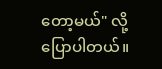တော့မယ်" လို့ ပြောပါတယ်။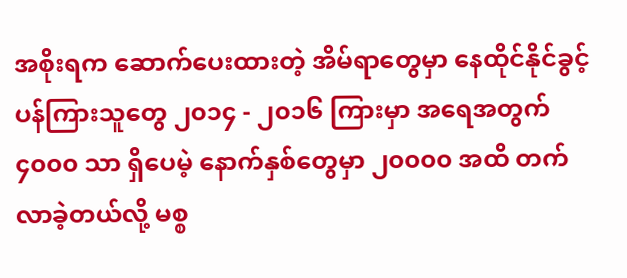အစိုးရက ဆောက်ပေးထားတဲ့ အိမ်ရာတွေမှာ နေထိုင်နိုင်ခွင့်ပန်ကြားသူတွေ ၂၀၁၄ - ၂၀၁၆ ကြားမှာ အရေအတွက် ၄၀၀၀ သာ ရှိပေမဲ့ နောက်နှစ်တွေမှာ ၂၀၀၀၀ အထိ တက်လာခဲ့တယ်လို့ မစ္စ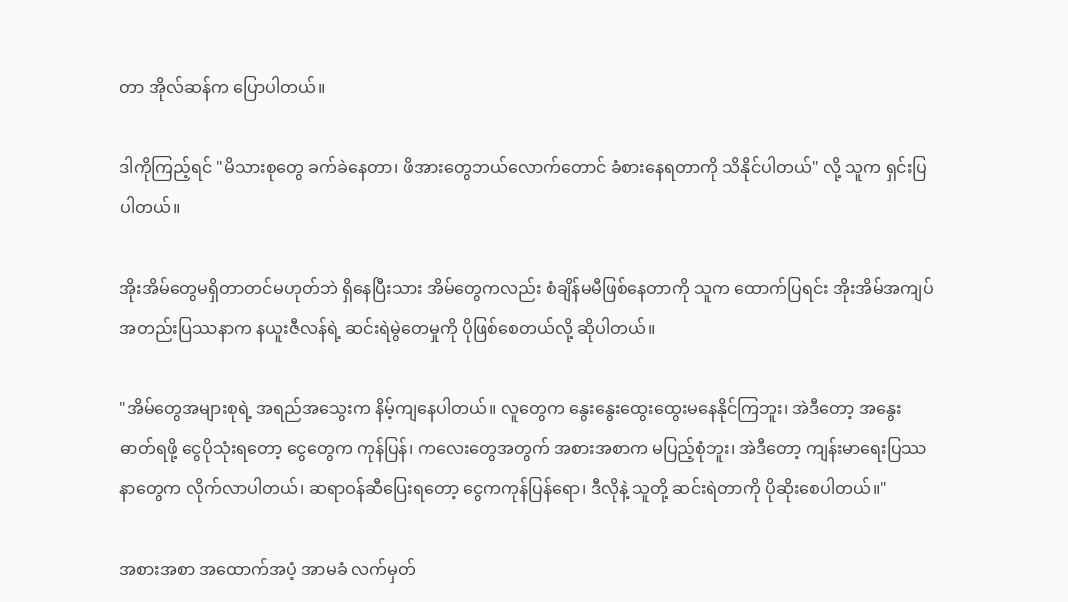တာ အိုလ်ဆန်က ပြောပါတယ်။

ဒါကိုကြည့်ရင် "မိသားစုတွေ ခက်ခဲနေတာ၊ ဖိအားတွေဘယ်လောက်တောင် ခံစားနေရတာကို သိနိုင်ပါတယ်" လို့ သူက ရှင်းပြပါတယ်။

အိုးအိမ်တွေမရှိတာတင်မဟုတ်ဘဲ ရှိနေပြီးသား အိမ်တွေကလည်း စံချိန်မမီဖြစ်နေတာကို သူက ထောက်ပြရင်း အိုးအိမ်အကျပ်အတည်းပြဿနာက နယူးဇီလန်ရဲ့ ဆင်းရဲမွဲတေမှုကို ပိုဖြစ်စေတယ်လို့ ဆိုပါတယ်။

"အိမ်တွေအများစုရဲ့ အရည်အသွေးက နိမ့်ကျနေပါတယ်။ လူတွေက နွေးနွေးထွေးထွေးမနေနိုင်ကြဘူး၊ အဲဒီတော့ အနွေးဓာတ်ရဖို့ ငွေပိုသုံးရတော့ ငွေတွေက ကုန်ပြန်၊ ကလေးတွေအတွက် အစားအစာက မပြည့်စုံဘူး၊ အဲဒီတော့ ကျန်းမာရေးပြဿနာတွေက လိုက်လာပါတယ်၊ ဆရာဝန်ဆီပြေးရတော့ ငွေကကုန်ပြန်ရော၊ ဒီလိုနဲ့ သူတို့ ဆင်းရဲတာကို ပိုဆိုးစေပါတယ်။"

အစားအစာ အထောက်အပံ့ အာမခံ လက်မှတ်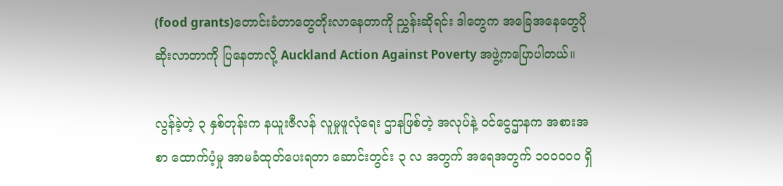(food grants)တောင်းခံတာတွေတိုးလာနေတာကို ညွှန်းဆိုရင်း ဒါတွေက အခြေအနေတွေပိုဆိုးလာတာကို ပြနေတာလို့ Auckland Action Against Poverty အဖွဲ့ကပြောပါတယ်။

လွန်ခဲ့တဲ့ ၃ နှစ်တုန်းက နယူးဇီလန် လူမှုဖူလုံရေး ဌာနဖြစ်တဲ့ အလုပ်နဲ့ ဝင်ငွေဌာနက အစားအစာ ထောက်ပံ့မှု အာမခံထုတ်ပေးရတာ ဆောင်းတွင်း ၃ လ အတွက် အရေအတွက် ၁၀၀၀၀၀ ရှိ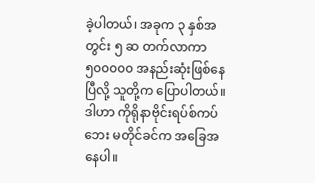ခဲ့ပါတယ်၊ အခုက ၃ နှစ်အတွင်း ၅ ဆ တက်လာကာ ၅၀၀၀၀၀ အနည်းဆုံးဖြစ်နေပြီလို့ သူတို့က ပြောပါတယ်။ ဒါဟာ ကိုရိုနာဗိုင်းရပ်စ်ကပ်ဘေး မတိုင်ခင်က အခြေအနေပါ။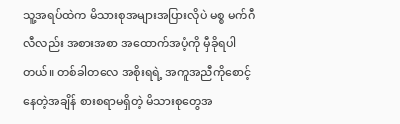သူ့အရပ်ထဲက မိသားစုအများအပြားလိုပဲ မစ္စ မက်ဂီလီလည်း အစားအစာ အထောက်အပံ့ကို မှီခိုရပါတယ်။ တစ်ခါတလေ အစိုးရရဲ့ အကူအညီကိုစောင့်နေတဲ့အချိန် စားစရာမရှိတဲ့ မိသားစုတွေအ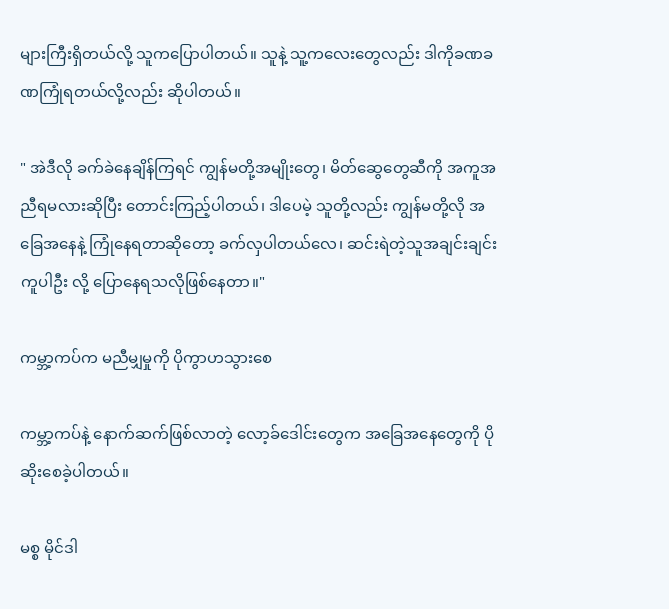များကြီးရှိတယ်လို့ သူကပြောပါတယ်။ သူနဲ့ သူ့ကလေးတွေလည်း ဒါကိုခဏခဏကြုံရတယ်လို့လည်း ဆိုပါတယ်။

" အဲဒီလို ခက်ခဲနေချိန်ကြရင် ကျွန်မတို့အမျိုးတွေ၊ မိတ်ဆွေတွေဆီကို အကူအညီရမလားဆိုပြီး တောင်းကြည့်ပါတယ်၊ ဒါပေမဲ့ သူတို့လည်း ကျွန်မတို့လို အခြေအနေနဲ့ ကြုံနေရတာဆိုတော့ ခက်လှပါတယ်လေ၊ ဆင်းရဲတဲ့သူအချင်းချင်း ကူပါဦး လို့ ပြောနေရသလိုဖြစ်နေတာ။"

ကမ္ဘာ့ကပ်က မညီမျှမှုကို ပိုကွာဟသွားစေ

ကမ္ဘာ့ကပ်နဲ့ နောက်ဆက်ဖြစ်လာတဲ့ လော့ခ်ဒေါင်းတွေက အခြေအနေတွေကို ပိုဆိုးစေခဲ့ပါတယ်။

မစ္စ မိုင်ဒါ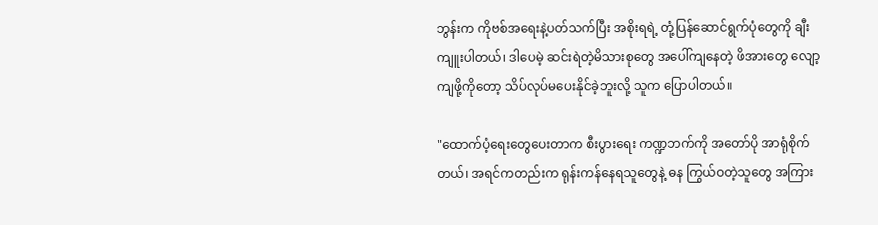ဘွန်းက ကိုဗစ်အရေးနဲ့ပတ်သက်ပြီး အစိုးရရဲ့ တုံ့ပြန်ဆောင်ရွက်ပုံတွေကို ချီးကျူးပါတယ်၊ ဒါပေမဲ့ ဆင်းရဲတဲ့မိသားစုတွေ အပေါ်ကျနေတဲ့ ဖိအားတွေ လျော့ကျဖို့ကိုတော့ သိပ်လုပ်မပေးနိုင်ခဲ့ဘူးလို့ သူက ပြောပါတယ်။

"ထောက်ပံ့ရေးတွေပေးတာက စီးပွားရေး ကဏ္ဍဘက်ကို အတော်ပို အာရုံစိုက်တယ်၊ အရင်ကတည်းက ရုန်းကန်နေရသူတွေနဲ့ ဓန ကြွယ်ဝတဲ့သူတွေ အကြား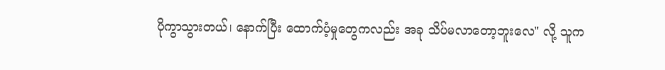ပိုကွာသွားတယ်၊ နောက်ပြီး ထောက်ပံ့မှုတွေကလည်း အခု သိပ်မလာတော့ဘူးလေ" လို့ သူက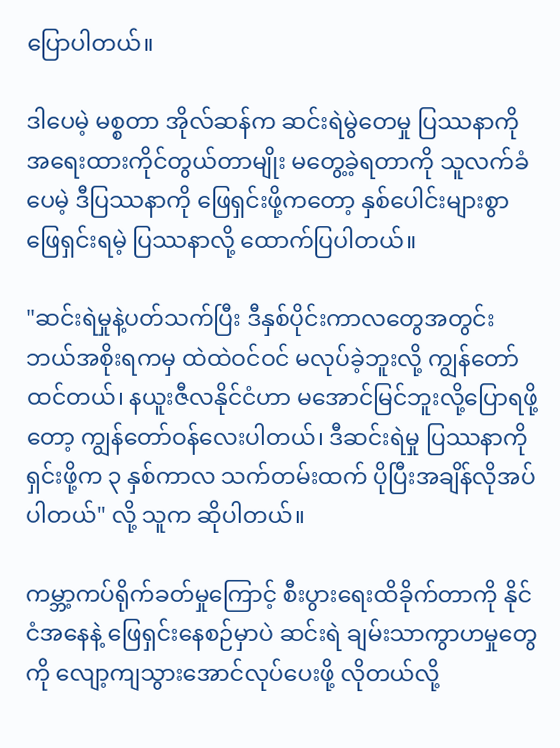ပြောပါတယ်။

ဒါပေမဲ့ မစ္စတာ အိုလ်ဆန်က ဆင်းရဲမွဲတေမှု ပြဿနာကို အရေးထားကိုင်တွယ်တာမျိုး မတွေ့ခဲ့ရတာကို သူလက်ခံပေမဲ့ ဒီပြဿနာကို ဖြေရှင်းဖို့ကတော့ နှစ်ပေါင်းများစွာ ဖြေရှင်းရမဲ့ ပြဿနာလို့ ထောက်ပြပါတယ်။

"ဆင်းရဲမှုနဲ့ပတ်သက်ပြီး ဒီနှစ်ပိုင်းကာလတွေအတွင်း ဘယ်အစိုးရကမှ ထဲထဲဝင်ဝင် မလုပ်ခဲ့ဘူးလို့ ကျွန်တော်ထင်တယ်၊ နယူးဇီလနိုင်ငံဟာ မအောင်မြင်ဘူးလို့ပြောရဖို့တော့ ကျွန်တော်ဝန်လေးပါတယ်၊ ဒီဆင်းရဲမှု ပြဿနာကို ရှင်းဖို့က ၃ နှစ်ကာလ သက်တမ်းထက် ပိုပြီးအချိန်လိုအပ်ပါတယ်" လို့ သူက ဆိုပါတယ်။

ကမ္ဘာ့ကပ်ရိုက်ခတ်မှုကြောင့် စီးပွားရေးထိခိုက်တာကို နိုင်ငံအနေနဲ့ ဖြေရှင်းနေစဉ်မှာပဲ ဆင်းရဲ ချမ်းသာကွာဟမှုတွေကို လျော့ကျသွားအောင်လုပ်ပေးဖို့ လိုတယ်လို့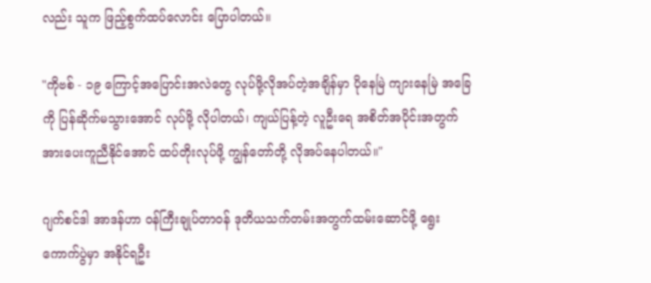လည်း သူက ဖြည့်စွက်ထပ်လောင်း ပြောပါတယ်။

"ကိုဗစ် - ၁၉ ကြောင့်အပြောင်းအလဲတွေ လုပ်ဖို့လိုအပ်တဲ့အချိန်မှာ ပိုနေမြဲ ကျားနေမြဲ အခြေကို ပြန်ဆိုက်မသွားအောင် လုပ်ဖို့ လိုပါတယ်၊ ကျယ်ပြန့်တဲ့ လူဦးရေ အစိတ်အပိုင်းအတွက် အားပေးကူညီနိုင်အောင် ထပ်တိုးလုပ်ဖို့ ကျွန်တော်တို့ လိုအပ်နေပါတယ်။"

ဂျက်စင်ဒါ အာဒန်ဟာ ဝန်ကြီးချုပ်တာဝန် ဒုတိယသက်တမ်းအတွက်ထမ်းဆောင်ဖို့ ရွေးကောက်ပွဲမှာ အနိုင်ရဦး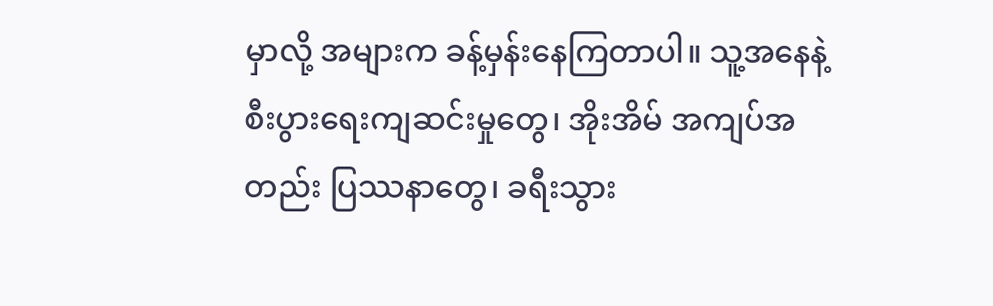မှာလို့ အများက ခန့်မှန်းနေကြတာပါ။ သူ့အနေနဲ့ စီးပွားရေးကျဆင်းမှုတွေ၊ အိုးအိမ် အကျပ်အတည်း ပြဿနာတွေ၊ ခရီးသွား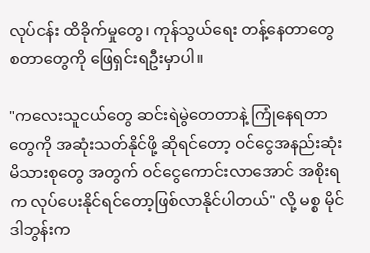လုပ်ငန်း ထိခိုက်မှုတွေ၊ ကုန်သွယ်ရေး တန့်နေတာတွေ စတာတွေကို ဖြေရှင်းရဦးမှာပါ။

"ကလေးသူငယ်တွေ ဆင်းရဲမွဲတေတာနဲ့ ကြုံနေရတာတွေကို အဆုံးသတ်နိုင်ဖို့ ဆိုရင်တော့ ဝင်ငွေအနည်းဆုံး မိသားစုတွေ အတွက် ဝင်ငွေကောင်းလာအောင် အစိုးရက လုပ်ပေးနိုင်ရင်တော့ဖြစ်လာနိုင်ပါတယ်" လို့ မစ္စ မိုင်ဒါဘွန်းက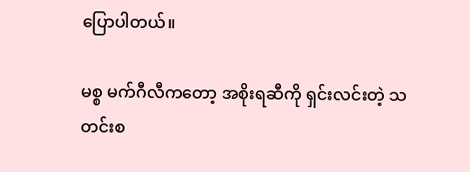ပြောပါတယ်။

မစ္စ မက်ဂီလီကတော့ အစိုးရဆီကို ရှင်းလင်းတဲ့ သတင်းစ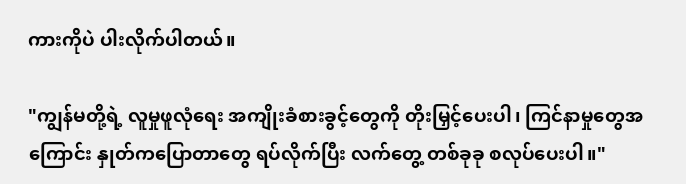ကားကိုပဲ ပါးလိုက်ပါတယ်။

"ကျွန်မတို့ရဲ့ လူမှုဖူလုံရေး အကျိုးခံစားခွင့်တွေကို တိုးမြှင့်ပေးပါ၊ ကြင်နာမှုတွေအကြောင်း နှုတ်ကပြောတာတွေ ရပ်လိုက်ပြီး လက်တွေ့ တစ်ခုခု စလုပ်ပေးပါ။"